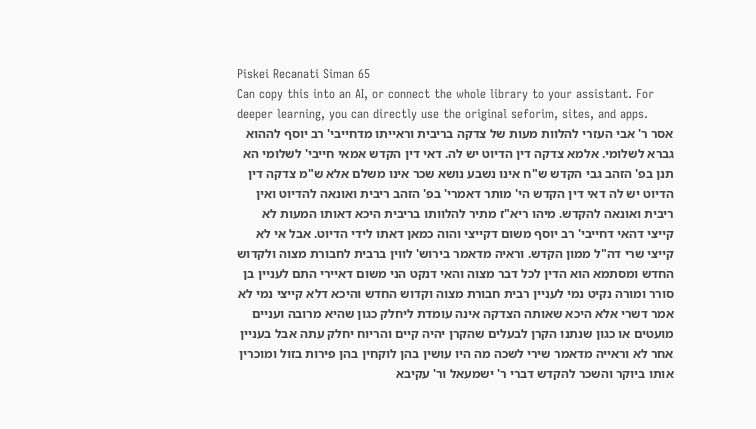Piskei Recanati Siman 65
Can copy this into an AI, or connect the whole library to your assistant. For deeper learning, you can directly use the original seforim, sites, and apps.
אסר ר' אבי העזרי להלוות מעות של צדקה בריבית וראייתו מדחייבי' רב יוסף לההוא גברא לשלומי. אלמא צדקה דין הדיוט יש לה. דאי דין הקדש אמאי חייבי' לשלומי הא תנן בפ' הזהב גבי הקדש ש"ח אינו נשבע נושא שכר אינו משלם אלא ש"מ צדקה דין הדיוט יש לה דאי דין הקדש הי' מותר דאמרי' בפ' הזהב ריבית ואונאה להדיוט ואין ריבית ואונאה להקדש. מיהו ריא"ז מתיר להלוותו בריבית היכא דאותו המעות לא קייצי דהאי דחייבי' רב יוסף משום דקייצי והוה כמאן דאתו לידי הדיוט. אבל אי לא קייצי שרי דה"ל ממון הקדש. וראיה מדאמר בירוש' לווין ברבית לחבורת מצוה ולקדוש החדש ומסתמא הוא הדין לכל דבר מצוה והאי דנקט הני משום דאיירי התם לעניין בן סורר ומורה נקיט נמי לעניין רבית חבורת מצוה וקדוש החדש והיכא דלא קייצי נמי לא אמר דשרי אלא היכא שאותה הצדקה אינה עומדת ליחלק כגון שהיא מרובה ועניים מועטים או כגון שנתנו הקרן לבעלים שהקרן יהיה קיים והריוח יחלק עתה אבל בעניין אחר לא וראייה מדאמר שירי לשכה מה היו עושין בהן לוקחין בהן פירות בזול ומוכרין אותו ביוקר והשכר להקדש דברי ר' ישמעאל ור' עקיבא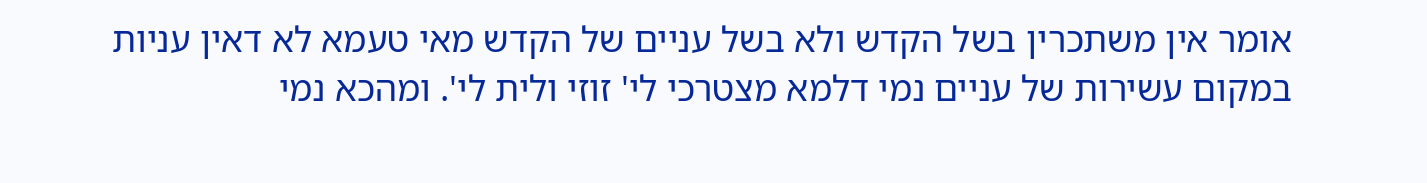אומר אין משתכרין בשל הקדש ולא בשל עניים של הקדש מאי טעמא לא דאין עניות במקום עשירות של עניים נמי דלמא מצטרכי לי' זוזי ולית לי'. ומהכא נמי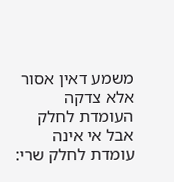משמע דאין אסור אלא צדקה העומדת לחלק אבל אי אינה עומדת לחלק שרי: